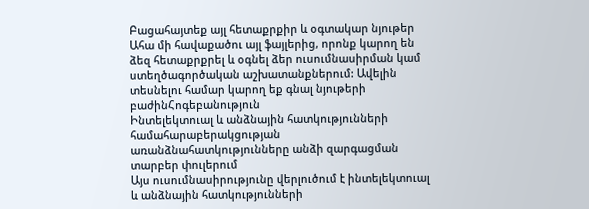Բացահայտեք այլ հետաքրքիր և օգտակար նյութեր
Ահա մի հավաքածու այլ ֆայլերից, որոնք կարող են ձեզ հետաքրքրել և օգնել ձեր ուսումնասիրման կամ ստեղծագործական աշխատանքներում: Ավելին տեսնելու համար կարող եք գնալ նյութերի բաժինՀոգեբանություն
Ինտելեկտուալ և անձնային հատկությունների համահարաբերակցության առանձնահատկությունները անձի զարգացման տարբեր փուլերում
Այս ուսումնասիրությունը վերլուծում է ինտելեկտուալ և անձնային հատկությունների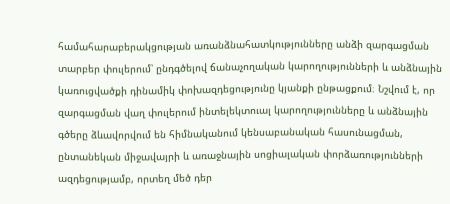համահարաբերակցության առանձնահատկությունները անձի զարգացման տարբեր փուլերում՝ ընդգծելով ճանաչողական կարողությունների և անձնային կառուցվածքի դինամիկ փոխազդեցությունը կյանքի ընթացքում։ Նշվում է, որ զարգացման վաղ փուլերում ինտելեկտուալ կարողությունները և անձնային գծերը ձևավորվում են հիմնականում կենսաբանական հասունացման, ընտանեկան միջավայրի և առաջնային սոցիալական փորձառությունների ազդեցությամբ, որտեղ մեծ դեր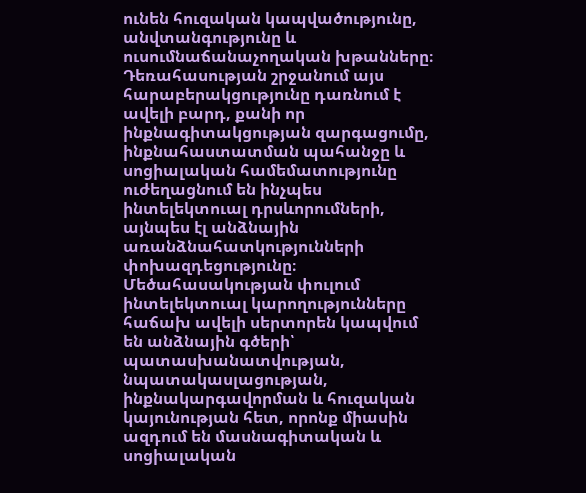ունեն հուզական կապվածությունը, անվտանգությունը և ուսումնաճանաչողական խթանները։ Դեռահասության շրջանում այս հարաբերակցությունը դառնում է ավելի բարդ, քանի որ ինքնագիտակցության զարգացումը, ինքնահաստատման պահանջը և սոցիալական համեմատությունը ուժեղացնում են ինչպես ինտելեկտուալ դրսևորումների, այնպես էլ անձնային առանձնահատկությունների փոխազդեցությունը։ Մեծահասակության փուլում ինտելեկտուալ կարողությունները հաճախ ավելի սերտորեն կապվում են անձնային գծերի՝ պատասխանատվության, նպատակասլացության, ինքնակարգավորման և հուզական կայունության հետ, որոնք միասին ազդում են մասնագիտական և սոցիալական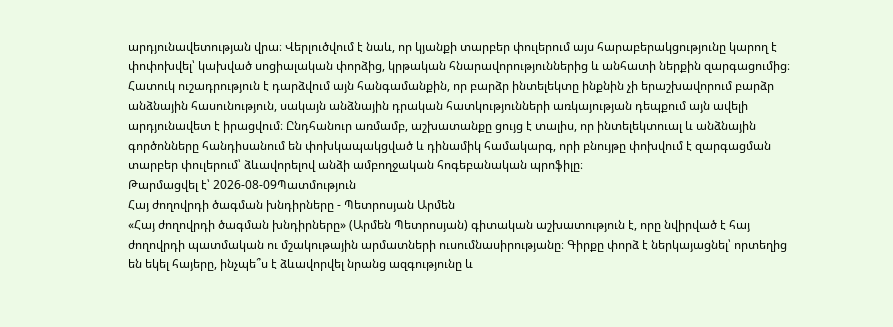արդյունավետության վրա։ Վերլուծվում է նաև, որ կյանքի տարբեր փուլերում այս հարաբերակցությունը կարող է փոփոխվել՝ կախված սոցիալական փորձից, կրթական հնարավորություններից և անհատի ներքին զարգացումից։ Հատուկ ուշադրություն է դարձվում այն հանգամանքին, որ բարձր ինտելեկտը ինքնին չի երաշխավորում բարձր անձնային հասունություն, սակայն անձնային դրական հատկությունների առկայության դեպքում այն ավելի արդյունավետ է իրացվում։ Ընդհանուր առմամբ, աշխատանքը ցույց է տալիս, որ ինտելեկտուալ և անձնային գործոնները հանդիսանում են փոխկապակցված և դինամիկ համակարգ, որի բնույթը փոխվում է զարգացման տարբեր փուլերում՝ ձևավորելով անձի ամբողջական հոգեբանական պրոֆիլը։
Թարմացվել է՝ 2026-08-09Պատմություն
Հայ ժողովրդի ծագման խնդիրները - Պետրոսյան Արմեն
«Հայ ժողովրդի ծագման խնդիրները» (Արմեն Պետրոսյան) գիտական աշխատություն է, որը նվիրված է հայ ժողովրդի պատմական ու մշակութային արմատների ուսումնասիրությանը։ Գիրքը փորձ է ներկայացնել՝ որտեղից են եկել հայերը, ինչպե՞ս է ձևավորվել նրանց ազգությունը և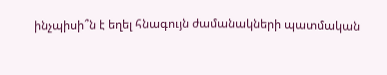ինչպիսի՞ն է եղել հնագույն ժամանակների պատմական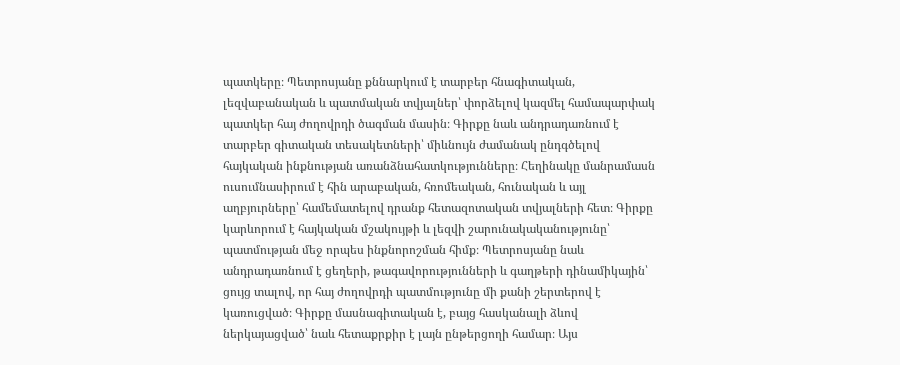պատկերը։ Պետրոսյանը քննարկում է տարբեր հնագիտական, լեզվաբանական և պատմական տվյալներ՝ փորձելով կազմել համապարփակ պատկեր հայ ժողովրդի ծագման մասին։ Գիրքը նաև անդրադառնում է տարբեր գիտական տեսակետների՝ միևնույն ժամանակ ընդգծելով հայկական ինքնության առանձնահատկությունները։ Հեղինակը մանրամասն ուսումնասիրում է հին արաբական, հռոմեական, հունական և այլ աղբյուրները՝ համեմատելով դրանք հետազոտական տվյալների հետ։ Գիրքը կարևորում է հայկական մշակույթի և լեզվի շարունակականությունը՝ պատմության մեջ որպես ինքնորոշման հիմք։ Պետրոսյանը նաև անդրադառնում է ցեղերի, թագավորությունների և գաղթերի դինամիկային՝ ցույց տալով, որ հայ ժողովրդի պատմությունը մի քանի շերտերով է կառուցված։ Գիրքը մասնագիտական է, բայց հասկանալի ձևով ներկայացված՝ նաև հետաքրքիր է լայն ընթերցողի համար։ Այս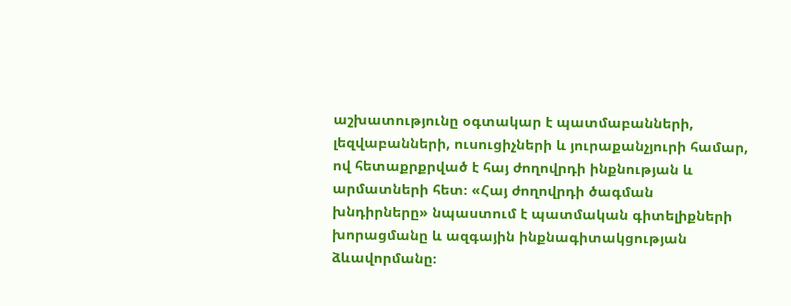աշխատությունը օգտակար է պատմաբանների, լեզվաբանների, ուսուցիչների և յուրաքանչյուրի համար, ով հետաքրքրված է հայ ժողովրդի ինքնության և արմատների հետ։ «Հայ ժողովրդի ծագման խնդիրները» նպաստում է պատմական գիտելիքների խորացմանը և ազգային ինքնագիտակցության ձևավորմանը։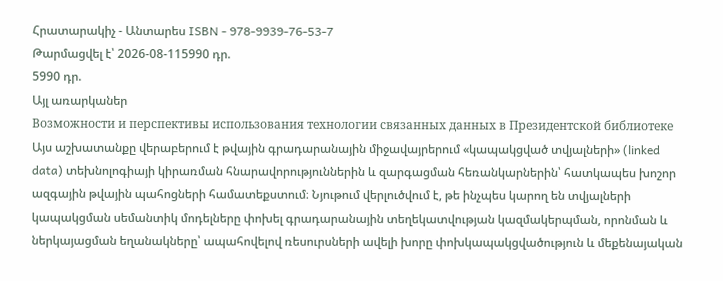Հրատարակիչ - Անտարես ISBN - 978-9939-76-53-7
Թարմացվել է՝ 2026-08-115990 դր.
5990 դր.
Այլ առարկաներ
Возможности и перспективы использования технологии связанных данных в Президентской библиотеке
Այս աշխատանքը վերաբերում է թվային գրադարանային միջավայրերում «կապակցված տվյալների» (linked data) տեխնոլոգիայի կիրառման հնարավորություններին և զարգացման հեռանկարներին՝ հատկապես խոշոր ազգային թվային պահոցների համատեքստում։ Նյութում վերլուծվում է, թե ինչպես կարող են տվյալների կապակցման սեմանտիկ մոդելները փոխել գրադարանային տեղեկատվության կազմակերպման, որոնման և ներկայացման եղանակները՝ ապահովելով ռեսուրսների ավելի խորը փոխկապակցվածություն և մեքենայական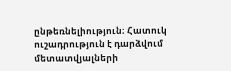ընթեռնելիություն։ Հատուկ ուշադրություն է դարձվում մետատվյալների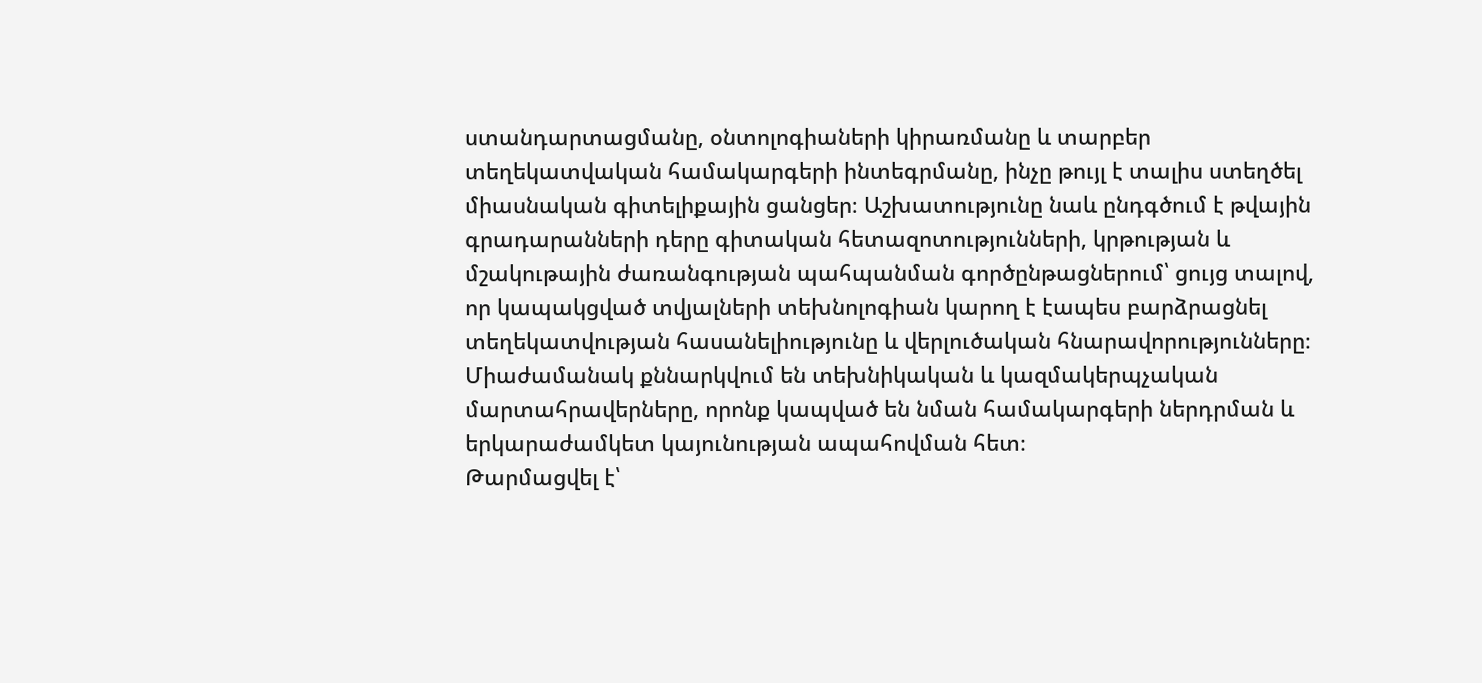ստանդարտացմանը, օնտոլոգիաների կիրառմանը և տարբեր տեղեկատվական համակարգերի ինտեգրմանը, ինչը թույլ է տալիս ստեղծել միասնական գիտելիքային ցանցեր։ Աշխատությունը նաև ընդգծում է թվային գրադարանների դերը գիտական հետազոտությունների, կրթության և մշակութային ժառանգության պահպանման գործընթացներում՝ ցույց տալով, որ կապակցված տվյալների տեխնոլոգիան կարող է էապես բարձրացնել տեղեկատվության հասանելիությունը և վերլուծական հնարավորությունները։ Միաժամանակ քննարկվում են տեխնիկական և կազմակերպչական մարտահրավերները, որոնք կապված են նման համակարգերի ներդրման և երկարաժամկետ կայունության ապահովման հետ։
Թարմացվել է՝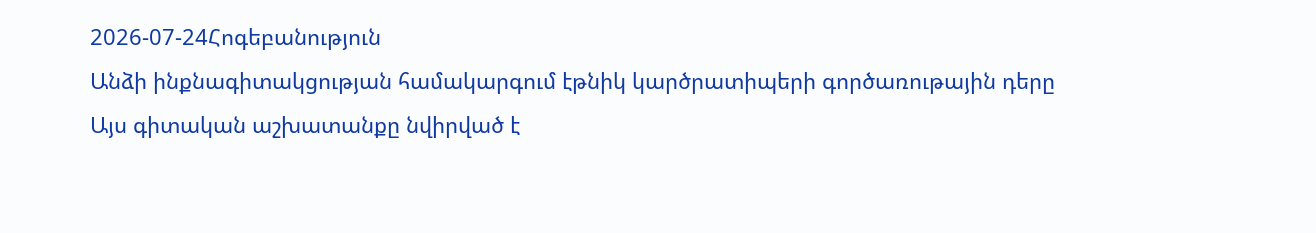2026-07-24Հոգեբանություն
Անձի ինքնագիտակցության համակարգում էթնիկ կարծրատիպերի գործառութային դերը
Այս գիտական աշխատանքը նվիրված է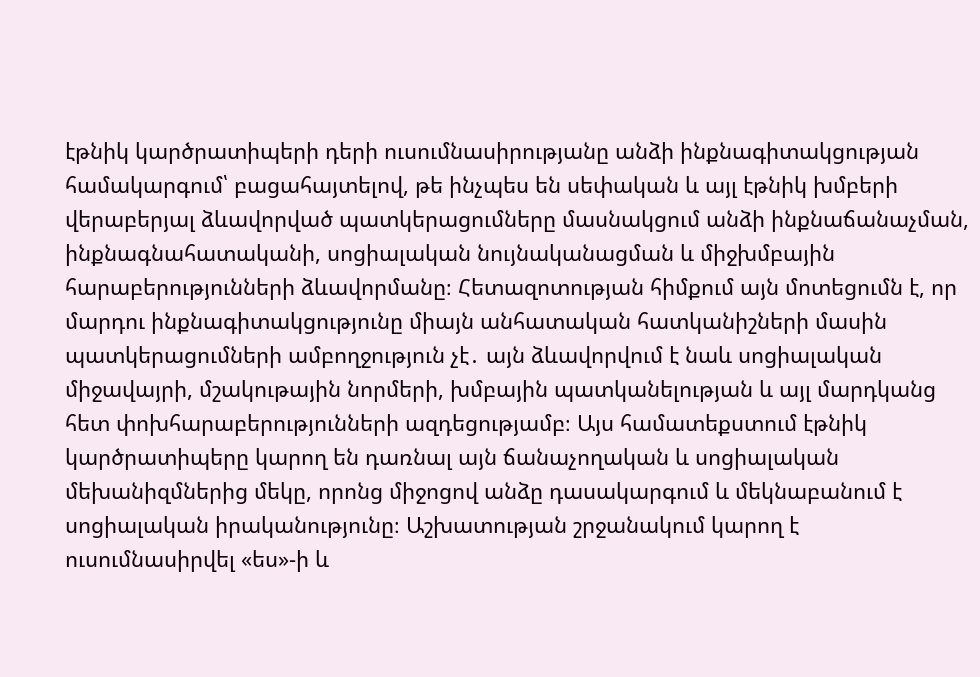էթնիկ կարծրատիպերի դերի ուսումնասիրությանը անձի ինքնագիտակցության համակարգում՝ բացահայտելով, թե ինչպես են սեփական և այլ էթնիկ խմբերի վերաբերյալ ձևավորված պատկերացումները մասնակցում անձի ինքնաճանաչման, ինքնագնահատականի, սոցիալական նույնականացման և միջխմբային հարաբերությունների ձևավորմանը։ Հետազոտության հիմքում այն մոտեցումն է, որ մարդու ինքնագիտակցությունը միայն անհատական հատկանիշների մասին պատկերացումների ամբողջություն չէ․ այն ձևավորվում է նաև սոցիալական միջավայրի, մշակութային նորմերի, խմբային պատկանելության և այլ մարդկանց հետ փոխհարաբերությունների ազդեցությամբ։ Այս համատեքստում էթնիկ կարծրատիպերը կարող են դառնալ այն ճանաչողական և սոցիալական մեխանիզմներից մեկը, որոնց միջոցով անձը դասակարգում և մեկնաբանում է սոցիալական իրականությունը։ Աշխատության շրջանակում կարող է ուսումնասիրվել «ես»-ի և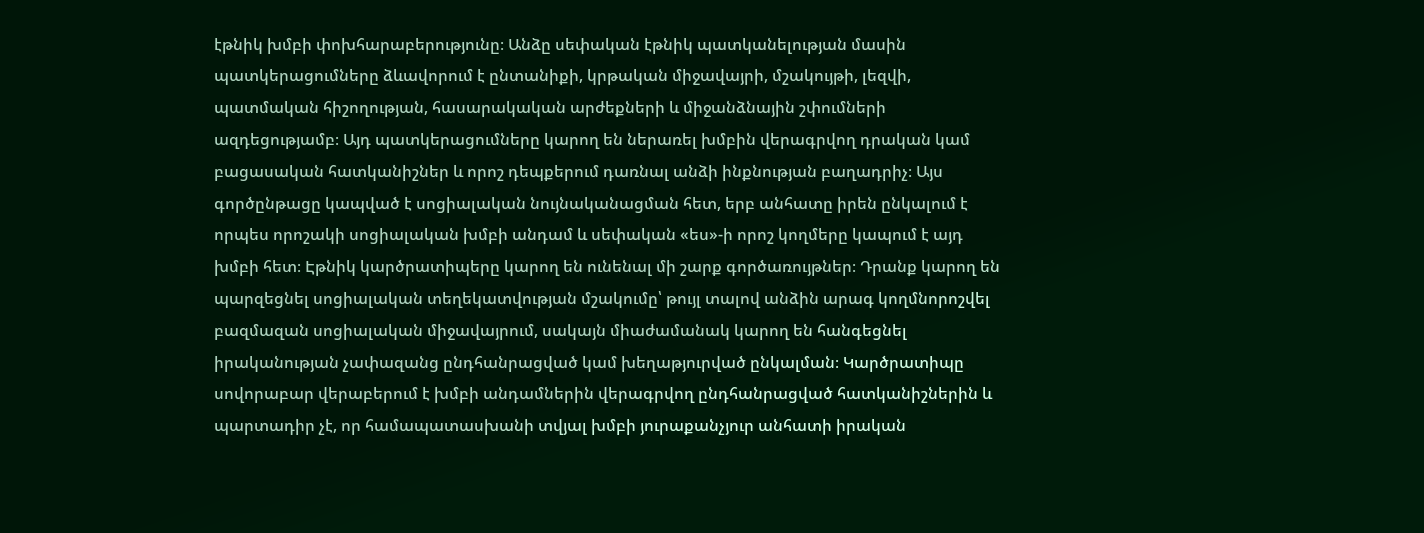էթնիկ խմբի փոխհարաբերությունը։ Անձը սեփական էթնիկ պատկանելության մասին պատկերացումները ձևավորում է ընտանիքի, կրթական միջավայրի, մշակույթի, լեզվի, պատմական հիշողության, հասարակական արժեքների և միջանձնային շփումների ազդեցությամբ։ Այդ պատկերացումները կարող են ներառել խմբին վերագրվող դրական կամ բացասական հատկանիշներ և որոշ դեպքերում դառնալ անձի ինքնության բաղադրիչ։ Այս գործընթացը կապված է սոցիալական նույնականացման հետ, երբ անհատը իրեն ընկալում է որպես որոշակի սոցիալական խմբի անդամ և սեփական «ես»-ի որոշ կողմերը կապում է այդ խմբի հետ։ Էթնիկ կարծրատիպերը կարող են ունենալ մի շարք գործառույթներ։ Դրանք կարող են պարզեցնել սոցիալական տեղեկատվության մշակումը՝ թույլ տալով անձին արագ կողմնորոշվել բազմազան սոցիալական միջավայրում, սակայն միաժամանակ կարող են հանգեցնել իրականության չափազանց ընդհանրացված կամ խեղաթյուրված ընկալման։ Կարծրատիպը սովորաբար վերաբերում է խմբի անդամներին վերագրվող ընդհանրացված հատկանիշներին և պարտադիր չէ, որ համապատասխանի տվյալ խմբի յուրաքանչյուր անհատի իրական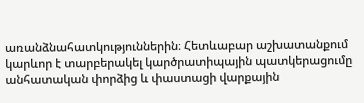առանձնահատկություններին։ Հետևաբար աշխատանքում կարևոր է տարբերակել կարծրատիպային պատկերացումը անհատական փորձից և փաստացի վարքային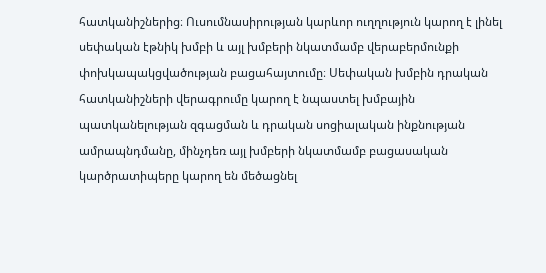հատկանիշներից։ Ուսումնասիրության կարևոր ուղղություն կարող է լինել սեփական էթնիկ խմբի և այլ խմբերի նկատմամբ վերաբերմունքի փոխկապակցվածության բացահայտումը։ Սեփական խմբին դրական հատկանիշների վերագրումը կարող է նպաստել խմբային պատկանելության զգացման և դրական սոցիալական ինքնության ամրապնդմանը, մինչդեռ այլ խմբերի նկատմամբ բացասական կարծրատիպերը կարող են մեծացնել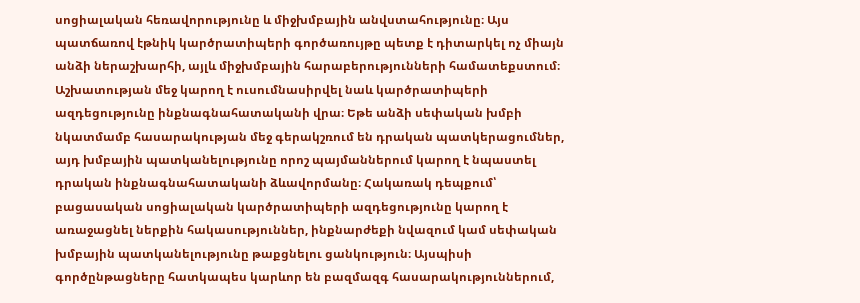սոցիալական հեռավորությունը և միջխմբային անվստահությունը։ Այս պատճառով էթնիկ կարծրատիպերի գործառույթը պետք է դիտարկել ոչ միայն անձի ներաշխարհի, այլև միջխմբային հարաբերությունների համատեքստում։ Աշխատության մեջ կարող է ուսումնասիրվել նաև կարծրատիպերի ազդեցությունը ինքնագնահատականի վրա։ Եթե անձի սեփական խմբի նկատմամբ հասարակության մեջ գերակշռում են դրական պատկերացումներ, այդ խմբային պատկանելությունը որոշ պայմաններում կարող է նպաստել դրական ինքնագնահատականի ձևավորմանը։ Հակառակ դեպքում՝ բացասական սոցիալական կարծրատիպերի ազդեցությունը կարող է առաջացնել ներքին հակասություններ, ինքնարժեքի նվազում կամ սեփական խմբային պատկանելությունը թաքցնելու ցանկություն։ Այսպիսի գործընթացները հատկապես կարևոր են բազմազգ հասարակություններում,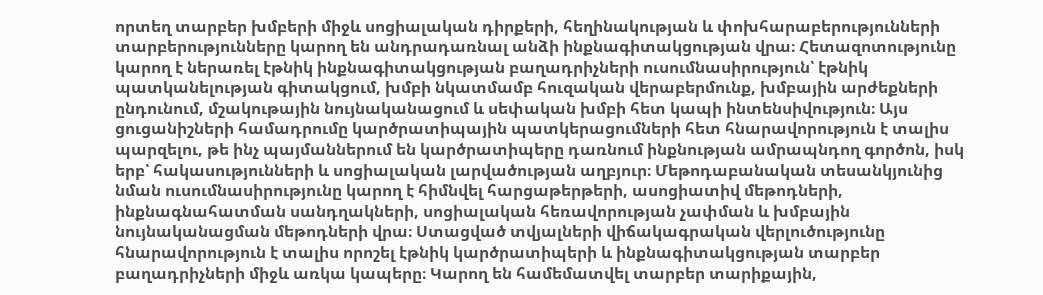որտեղ տարբեր խմբերի միջև սոցիալական դիրքերի, հեղինակության և փոխհարաբերությունների տարբերությունները կարող են անդրադառնալ անձի ինքնագիտակցության վրա։ Հետազոտությունը կարող է ներառել էթնիկ ինքնագիտակցության բաղադրիչների ուսումնասիրություն՝ էթնիկ պատկանելության գիտակցում, խմբի նկատմամբ հուզական վերաբերմունք, խմբային արժեքների ընդունում, մշակութային նույնականացում և սեփական խմբի հետ կապի ինտենսիվություն։ Այս ցուցանիշների համադրումը կարծրատիպային պատկերացումների հետ հնարավորություն է տալիս պարզելու, թե ինչ պայմաններում են կարծրատիպերը դառնում ինքնության ամրապնդող գործոն, իսկ երբ՝ հակասությունների և սոցիալական լարվածության աղբյուր։ Մեթոդաբանական տեսանկյունից նման ուսումնասիրությունը կարող է հիմնվել հարցաթերթերի, ասոցիատիվ մեթոդների, ինքնագնահատման սանդղակների, սոցիալական հեռավորության չափման և խմբային նույնականացման մեթոդների վրա։ Ստացված տվյալների վիճակագրական վերլուծությունը հնարավորություն է տալիս որոշել էթնիկ կարծրատիպերի և ինքնագիտակցության տարբեր բաղադրիչների միջև առկա կապերը։ Կարող են համեմատվել տարբեր տարիքային,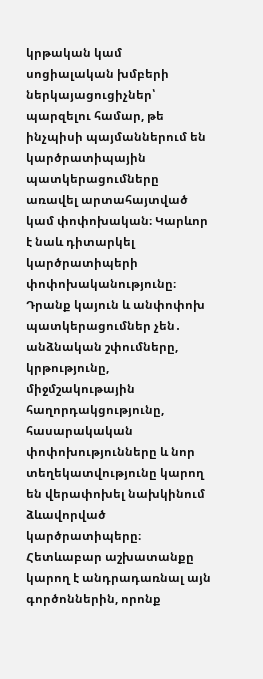կրթական կամ սոցիալական խմբերի ներկայացուցիչներ՝ պարզելու համար, թե ինչպիսի պայմաններում են կարծրատիպային պատկերացումները առավել արտահայտված կամ փոփոխական։ Կարևոր է նաև դիտարկել կարծրատիպերի փոփոխականությունը։ Դրանք կայուն և անփոփոխ պատկերացումներ չեն․ անձնական շփումները, կրթությունը, միջմշակութային հաղորդակցությունը, հասարակական փոփոխությունները և նոր տեղեկատվությունը կարող են վերափոխել նախկինում ձևավորված կարծրատիպերը։ Հետևաբար աշխատանքը կարող է անդրադառնալ այն գործոններին, որոնք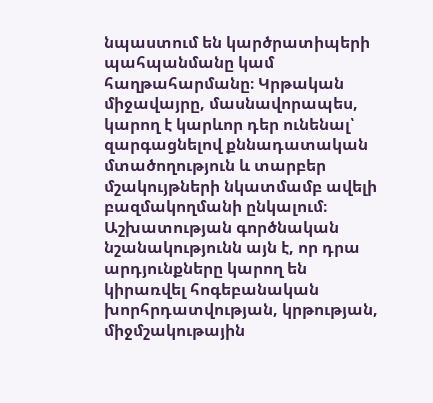նպաստում են կարծրատիպերի պահպանմանը կամ հաղթահարմանը։ Կրթական միջավայրը, մասնավորապես, կարող է կարևոր դեր ունենալ՝ զարգացնելով քննադատական մտածողություն և տարբեր մշակույթների նկատմամբ ավելի բազմակողմանի ընկալում։ Աշխատության գործնական նշանակությունն այն է, որ դրա արդյունքները կարող են կիրառվել հոգեբանական խորհրդատվության, կրթության, միջմշակութային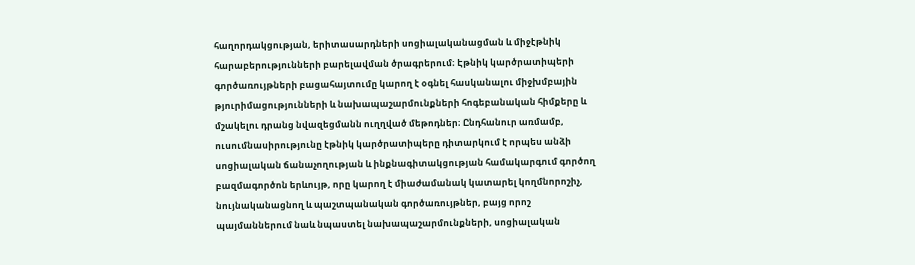հաղորդակցության, երիտասարդների սոցիալականացման և միջէթնիկ հարաբերությունների բարելավման ծրագրերում։ Էթնիկ կարծրատիպերի գործառույթների բացահայտումը կարող է օգնել հասկանալու միջխմբային թյուրիմացությունների և նախապաշարմունքների հոգեբանական հիմքերը և մշակելու դրանց նվազեցմանն ուղղված մեթոդներ։ Ընդհանուր առմամբ, ուսումնասիրությունը էթնիկ կարծրատիպերը դիտարկում է որպես անձի սոցիալական ճանաչողության և ինքնագիտակցության համակարգում գործող բազմագործոն երևույթ, որը կարող է միաժամանակ կատարել կողմնորոշիչ, նույնականացնող և պաշտպանական գործառույթներ, բայց որոշ պայմաններում նաև նպաստել նախապաշարմունքների, սոցիալական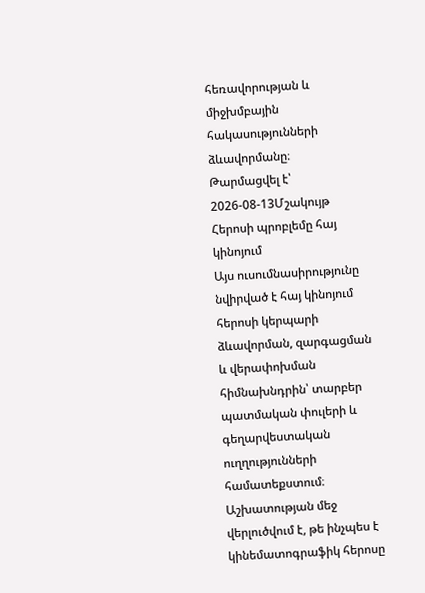հեռավորության և միջխմբային հակասությունների ձևավորմանը։
Թարմացվել է՝ 2026-08-13Մշակույթ
Հերոսի պրոբլեմը հայ կինոյում
Այս ուսումնասիրությունը նվիրված է հայ կինոյում հերոսի կերպարի ձևավորման, զարգացման և վերափոխման հիմնախնդրին՝ տարբեր պատմական փուլերի և գեղարվեստական ուղղությունների համատեքստում։ Աշխատության մեջ վերլուծվում է, թե ինչպես է կինեմատոգրաֆիկ հերոսը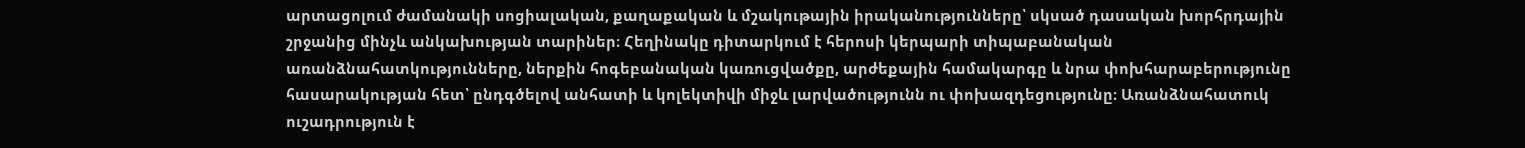արտացոլում ժամանակի սոցիալական, քաղաքական և մշակութային իրականությունները՝ սկսած դասական խորհրդային շրջանից մինչև անկախության տարիներ։ Հեղինակը դիտարկում է հերոսի կերպարի տիպաբանական առանձնահատկությունները, ներքին հոգեբանական կառուցվածքը, արժեքային համակարգը և նրա փոխհարաբերությունը հասարակության հետ՝ ընդգծելով անհատի և կոլեկտիվի միջև լարվածությունն ու փոխազդեցությունը։ Առանձնահատուկ ուշադրություն է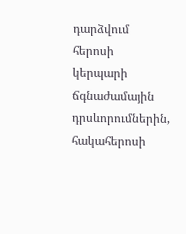դարձվում հերոսի կերպարի ճգնաժամային դրսևորումներին, հակահերոսի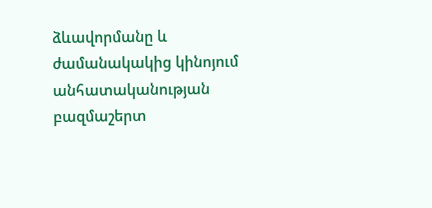ձևավորմանը և ժամանակակից կինոյում անհատականության բազմաշերտ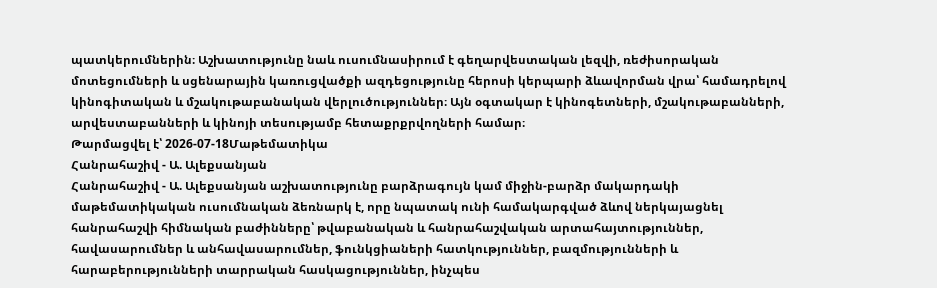պատկերումներին։ Աշխատությունը նաև ուսումնասիրում է գեղարվեստական լեզվի, ռեժիսորական մոտեցումների և սցենարային կառուցվածքի ազդեցությունը հերոսի կերպարի ձևավորման վրա՝ համադրելով կինոգիտական և մշակութաբանական վերլուծություններ։ Այն օգտակար է կինոգետների, մշակութաբանների, արվեստաբանների և կինոյի տեսությամբ հետաքրքրվողների համար։
Թարմացվել է՝ 2026-07-18Մաթեմատիկա
Հանրահաշիվ - Ա. Ալեքսանյան
Հանրահաշիվ - Ա. Ալեքսանյան աշխատությունը բարձրագույն կամ միջին-բարձր մակարդակի մաթեմատիկական ուսումնական ձեռնարկ է, որը նպատակ ունի համակարգված ձևով ներկայացնել հանրահաշվի հիմնական բաժինները՝ թվաբանական և հանրահաշվական արտահայտություններ, հավասարումներ և անհավասարումներ, ֆունկցիաների հատկություններ, բազմությունների և հարաբերությունների տարրական հասկացություններ, ինչպես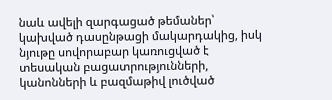նաև ավելի զարգացած թեմաներ՝ կախված դասընթացի մակարդակից, իսկ նյութը սովորաբար կառուցված է տեսական բացատրությունների, կանոնների և բազմաթիվ լուծված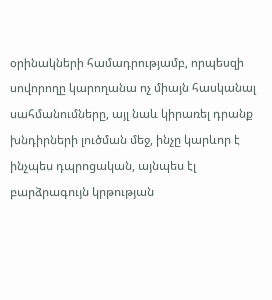օրինակների համադրությամբ, որպեսզի սովորողը կարողանա ոչ միայն հասկանալ սահմանումները, այլ նաև կիրառել դրանք խնդիրների լուծման մեջ, ինչը կարևոր է ինչպես դպրոցական, այնպես էլ բարձրագույն կրթության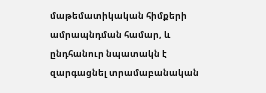մաթեմատիկական հիմքերի ամրապնդման համար, և ընդհանուր նպատակն է զարգացնել տրամաբանական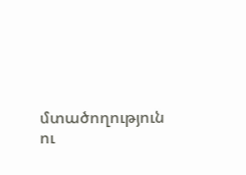մտածողություն ու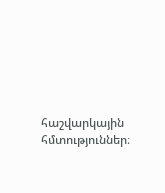հաշվարկային հմտություններ։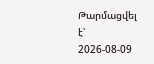Թարմացվել է՝ 2026-08-09